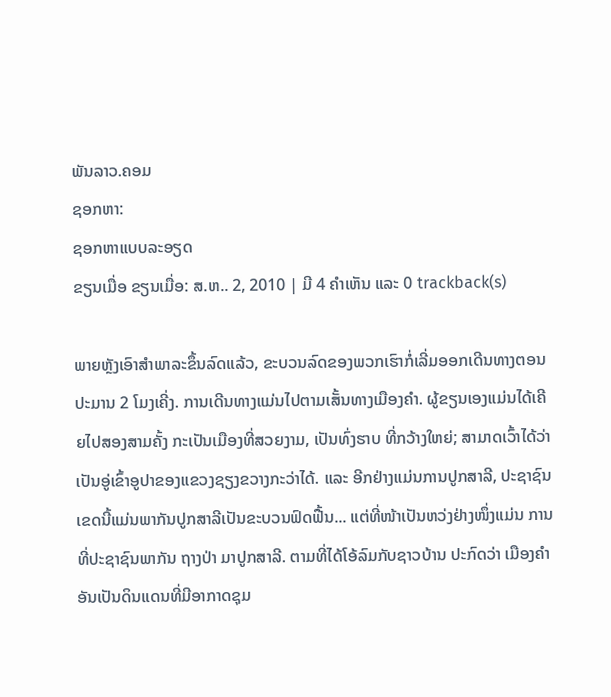ພັນລາວ.ຄອມ
ຊອກຫາ:
ຊອກຫາແບບລະອຽດ
ຂຽນເມື່ອ ຂຽນເມື່ອ: ສ.ຫ.. 2, 2010 | ມີ 4 ຄຳເຫັນ ແລະ 0 trackback(s)

ພາຍຫຼັງເອົາສຳພາລະຂຶ້ນລົດແລ້ວ, ຂະບວນລົດຂອງພວກເຮົາກໍ່ເລີ່ມອອກເດີນທາງຕອນ ປະມານ 2 ໂມງເຄີ່ງ. ການເດີນທາງແມ່ນໄປຕາມເສັ້ນທາງເມືອງຄຳ. ຜູ້ຂຽນເອງແມ່ນໄດ້ເຄີຍໄປສອງສາມຄັ້ງ ກະເປັນເມືອງທີ່ສວຍງາມ, ເປັນທົ່ງຮາບ ທີ່ກວ້າງໃຫຍ່; ສາມາດເວົ້າໄດ້ວ່າເປັນອູ່ເຂົ້າອູປາຂອງແຂວງຊຽງຂວາງກະວ່າໄດ້. ແລະ ອີກຢ່າງແມ່ນການປູກສາລີ, ປະຊາຊົນເຂດນີ້ແມ່ນພາກັນປູກສາລີເປັນຂະບວນຟົດຟື້ນ... ແຕ່ທີ່ໜ້າເປັນຫວ່ງຢ່າງໜຶ່ງແມ່ນ ການທີ່ປະຊາຊົນພາກັນ ຖາງປ່າ ມາປູກສາລີ. ຕາມທີ່ໄດ້ໂອ້ລົມກັບຊາວບ້ານ ປະກົດວ່າ ເມືອງຄຳອັນເປັນດິນແດນທີ່ມີອາກາດຊຸມ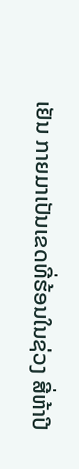ເຢັນ ກາຍມາເປັນເຂດທີ່ຮ້ອນໃນຊ່ວງ ສີ່ຫ້າປີ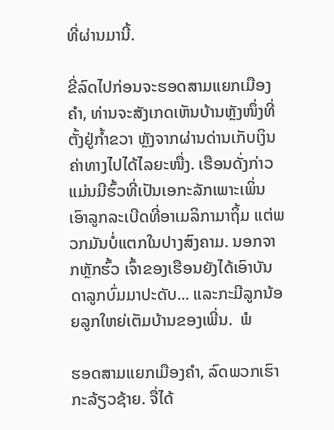ທີ່ຜ່ານມານີ້.

ຂີ່ລົດໄປກ່ອນຈະຮອດສາມແຍກເມືອງຄຳ, ທ່ານຈະສັງເກດເຫັນບ້ານຫຼັງໜຶ່ງທີ່ຕັ້ງຢູ່ກ້ຳຂວາ ຫຼັງຈາກຜ່ານດ່ານເກັບເງິນຄ່າທາງໄປໄດ້ໄລຍະໜື່ງ. ເຮືອນດັ່ງກ່າວແມ່ນມີຮົ້ວທີ່ເປັນເອກະລັກເພາະເພິ່ນເອົາລູກລະເບີດທີ່ອາເມລິກາມາຖິ້ມ ແຕ່ພວກມັນບໍ່ແຕກໃນປາງສົງຄາມ. ນອກຈາກຫຼັກຮົ້ວ ເຈົ້າຂອງເຮືອນຍັງໄດ້ເອົາບັນດາລູກບົ່ມມາປະດັບ... ແລະກະມີລູກນ້ອຍລູກໃຫຍ່ເຕັມບ້ານຂອງເພີ່ນ.  ພໍ

ຮອດສາມແຍກເມືອງຄຳ, ລົດພວກເຮົາກະລ້ຽວຊ້າຍ. ຈື່ໄດ້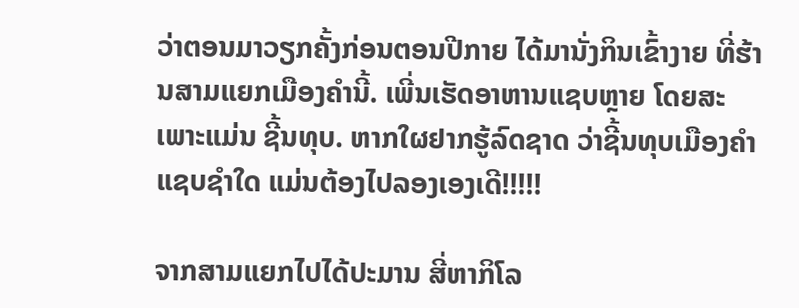ວ່າຕອນມາວຽກຄັ້ງກ່ອນຕອນປີກາຍ ໄດ້ມານັ່ງກິນເຂົ້າງາຍ ທີ່ຮ້ານສາມແຍກເມືອງຄຳນີ້. ເພີ່ນເຮັດອາຫານແຊບຫຼາຍ ໂດຍສະເພາະແມ່ນ ຊີ້ນທຸບ. ຫາກໃຜຢາກຮູ້ລົດຊາດ ວ່າຊີ້ນທຸບເມືອງຄຳແຊບຊຳໃດ ແມ່ນຕ້ອງໄປລອງເອງເດີ!!!!!

ຈາກສາມແຍກໄປໄດ້ປະມານ ສີ່ຫາກິໂລ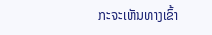ກະຈະເຫັນທາງເຂົ້າ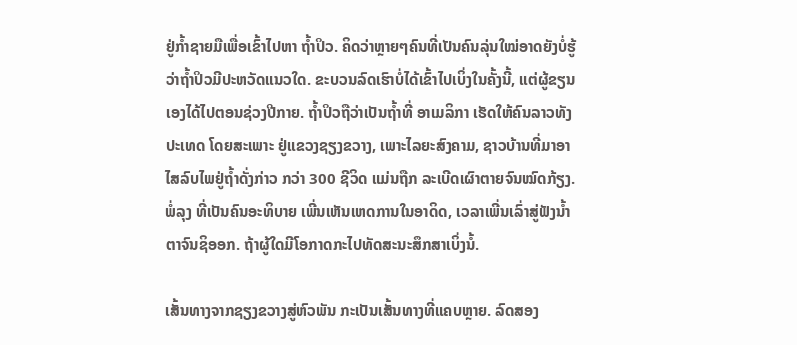ຢູ່ກ້ຳຊາຍມືເພື່ອເຂົ້າໄປຫາ ຖ້ຳປິວ. ຄິດວ່າຫຼາຍໆຄົນທີ່ເປັນຄົນລຸ່ນໃໝ່ອາດຍັງບໍ່ຮູ້ວ່າຖ້ຳປິວມີປະຫວັດແນວໃດ. ຂະບວນລົດເຮົາບໍ່ໄດ້ເຂົ້າໄປເບິ່ງໃນຄັ້ງນີ້, ແຕ່ຜູ້ຂຽນເອງໄດ້ໄປຕອນຊ່ວງປີກາຍ. ຖ້ຳປິວຖືວ່າເປັນຖ້ຳທີ່ ອາເມລິກາ ເຮັດໃຫ້ຄົນລາວທັງປະເທດ ໂດຍສະເພາະ ຢູ່ແຂວງຊຽງຂວາງ, ເພາະໄລຍະສົງຄາມ, ຊາວບ້ານທີ່ມາອາໄສລົບໄພຢູ່ຖ້ຳດັ່ງກ່າວ ກວ່າ 300 ຊີວິດ ແມ່ນຖືກ ລະເບີດເຜົາຕາຍຈົນໝົດກ້ຽງ. ພໍ່ລຸງ ທີ່ເປັນຄົນອະທິບາຍ ເພີ່ນເຫັນເຫດການໃນອາດິດ, ເວລາເພີ່ນເລົ່າສູ່ຟັງນ້ຳຕາຈົນຊິອອກ. ຖ້າຜູ້ໃດມີໂອກາດກະໄປທັດສະນະສຶກສາເບິ່ງນໍ້.

ເສັ້ນທາງຈາກຊຽງຂວາງສູ່ຫົວພັນ ກະເປັນເສັ້ນທາງທີ່ແຄບຫຼາຍ. ລົດສອງ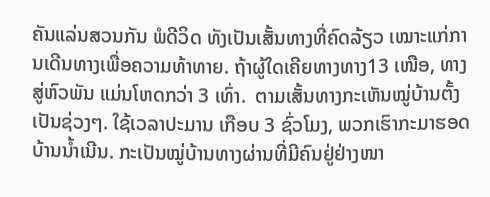ຄັນແລ່ນສວນກັນ ພໍດີວິດ ທັງເປັນເສັ້ນທາງທີ່ຄົດລ້ຽວ ເໝາະແກ່ການເດີນທາງເພື່ອຄວາມທ້າທາຍ. ຖ້າຜູ້ໃດເຄີຍທາງທາງ13 ເໜືອ, ທາງສູ່ຫົວພັນ ແມ່ນໂຫດກວ່າ 3 ເທົ່າ.  ຕາມເສັ້ນທາງກະເຫັນໝູ່ບ້ານຕັ້ງເປັນຊ່ວງໆ. ໃຊ້ເວລາປະມານ ເກືອບ 3 ຊົ່ວໂມງ, ພວກເຮົາກະມາຮອດບ້ານນ້ຳເນີນ. ກະເປັນໝູ່ບ້ານທາງຜ່ານທີ່ມີຄົນຢູ່ຢ່າງໜາ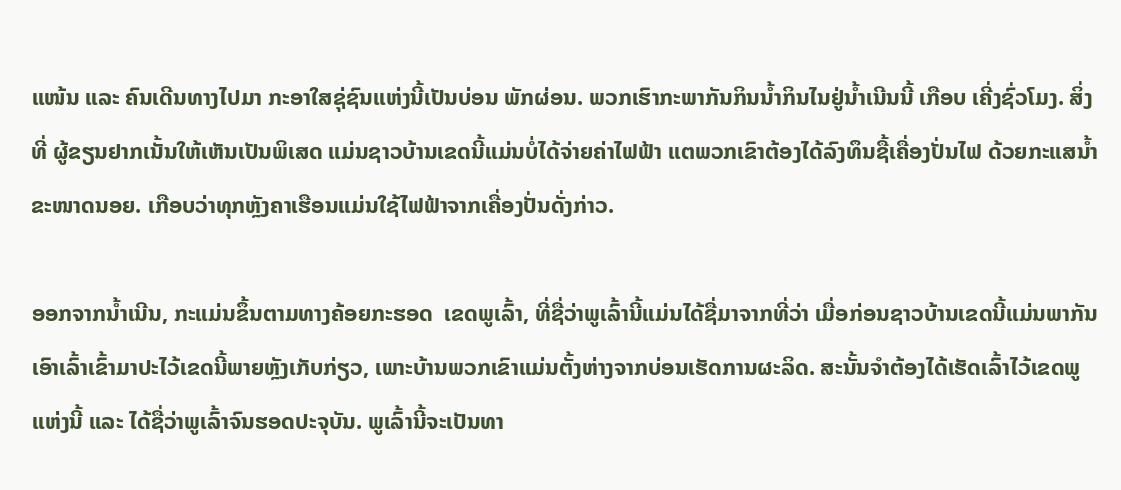ແໜ້ນ ແລະ ຄົນເດີນທາງໄປມາ ກະອາໃສຊຸ່ຊົນແຫ່ງນີ້ເປັນບ່ອນ ພັກຜ່ອນ. ພວກເຮົາກະພາກັນກິນນ້ຳກິນໄນຢູ່ນ້ຳເນີນນີ້ ເກືອບ ເຄີ່ງຊົ່ວໂມງ. ສິ່ງທີ່ ຜູ້ຂຽນຢາກເນັ້ນໃຫ້ເຫັນເປັນພິເສດ ແມ່ນຊາວບ້ານເຂດນີ້ແມ່ນບໍ່ໄດ້ຈ່າຍຄ່າໄຟຟ້າ ແຕພວກເຂົາຕ້ອງໄດ້ລົງທຶນຊື້ເຄື່ອງປັ່ນໄຟ ດ້ວຍກະແສນ້ຳຂະໜາດນອຍ. ເກືອບວ່າທຸກຫຼັງຄາເຮືອນແມ່ນໃຊ້ໄຟຟ້າຈາກເຄື່ອງປັ່ນດັ່ງກ່າວ.

ອອກຈາກນ້ຳເນີນ, ກະແມ່ນຂຶ້ນຕາມທາງຄ້ອຍກະຮອດ  ເຂດພູເລົ້າ, ທີ່ຊື່ວ່າພູເລົ້ານີ້ແມ່ນໄດ້ຊື່ມາຈາກທີ່ວ່າ ເມື່ອກ່ອນຊາວບ້ານເຂດນີ້ແມ່ນພາກັນເອົາເລົ້າເຂົ້າມາປະໄວ້ເຂດນີ້ພາຍຫຼັງເກັບກ່ຽວ, ເພາະບ້ານພວກເຂົາແມ່ນຕັ້ງຫ່າງຈາກບ່ອນເຮັດການຜະລິດ. ສະນັ້ນຈຳຕ້ອງໄດ້ເຮັດເລົ້າໄວ້ເຂດພູແຫ່ງນີ້ ແລະ ໄດ້ຊື່ວ່າພູເລົ້າຈົນຮອດປະຈຸບັນ. ພູເລົ້ານີ້ຈະເປັນທາ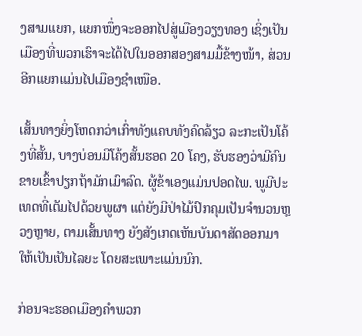ງສາມແຍກ, ແຍກໜຶ່ງຈະອອກໄປສູ່ເມືອງວຽງທອງ ເຊິ່ງເປັນເມືອງທີ່ພວກເຮົາຈະໄດ້ໄປໃນອອກສອງສາມມື້ຂ້າງໜ້າ, ສ່ວນອີກແຍກແມ່ນໄປເມືອງຊຳເໜືອ.

ເສັ້ນທາງຍິ່ງໂຫດກວ່າເກົ່າທັງແຄບທັງຄົດລ້ຽວ ລະກະເປັນໂຄ້ງທີ່ສັ້ນ, ບາງບ່ອນມີໂຄ້ງສັ້ນຮອດ 20 ໂຄງ, ຮັບຮອງວ່າມີຄົນຂາຍເຂົ້າປຽກຖ້າມັກເມົາລົດ. ຜູ້ຂ້າເອງແມ່ນປອດໄພ. ພູມີປະເທດທີ່ເຕັມໄປດ້ວຍພູຜາ ແຕ່ຍັງມີປ່າໄມ້ປົກຄຸມເປັນຈຳນວນຫຼວງຫຼາຍ, ຕາມເສັ້ນທາງ ຍັງສັງເກດເຫັນບັນດາສັດອອກມາໃຫ້ເປັນເປັນໄລຍະ ໂດຍສະເພາະແມ່ນນົກ.

ກ່ອນຈະຮອດເມືອງຄຳພວກ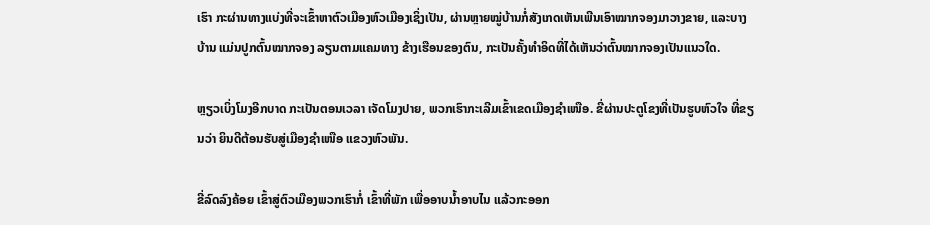ເຮົາ ກະຜ່ານທາງແບ່ງທີ່ຈະເຂົ້າຫາຕົວເມືອງຫົວເມືອງເຊິ່ງເປັນ, ຜ່ານຫຼາຍໝູ່ບ້ານກໍ່ສັງເກດເຫັນເພີນເອົາໝາກຈອງມາວາງຂາຍ, ແລະບາງບ້ານ ແມ່ນປູກຕົ້ນໝາກຈອງ ລຽນຕາມແຄມທາງ ຂ້າງເຮືອນຂອງຕົນ, ກະເປັນຄັ້ງທຳອິດທີ່ໄດ້ເຫັນວ່າຕົ້ນໝາກຈອງເປັນແນວໃດ.

ຫຼຽວເບິ່ງໂມງອີກບາດ ກະເປັນຕອນເວລາ ເຈັດໂມງປາຍ, ພວກເຮົາກະເລີມເຂົ້າເຂດເມືອງຊຳເໜືອ. ຂີ່ຜ່ານປະຕູໂຂງທີ່ເປັນຮູບຫົວໃຈ ທີ່ຂຽນວ່າ ຍິນດີຕ້ອນຮັບສູ່ເມືອງຊຳເໜືອ ແຂວງຫົວພັນ.

ຂີ່ລົດລົງຄ້ອຍ ເຂົ້າສູ່ຕົວເມືອງພວກເຮົາກໍ່ ເຂົ້າທີ່ພັກ ເພື່ອອາບນ້ຳອາບໄນ ແລ້ວກະອອກ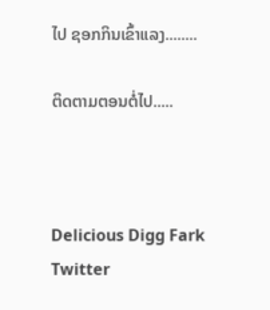ໄປ ຊອກກິນເຂົ້າແລງ........

ຕິດຕາມຕອນຕໍ່ໄປ.....



Delicious Digg Fark Twitter